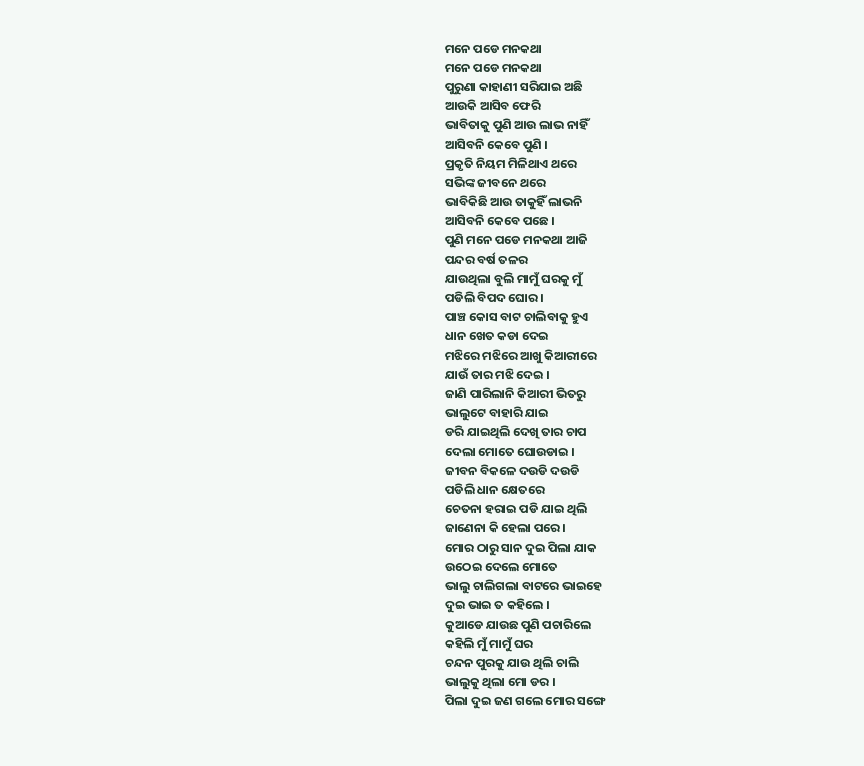ମନେ ପଡେ ମନକଥା
ମନେ ପଡେ ମନକଥା
ପୁରୁଣା କାହାଣୀ ସରିଯାଇ ଅଛି
ଆଉକି ଆସିବ ଫେରି
ଭାବିତାକୁ ପୁଣି ଆଉ ଲାଭ ନାହିଁ
ଆସିବନି କେବେ ପୁଣି ।
ପ୍ରକୃତି ନିୟମ ମିଳିଥାଏ ଥରେ
ସଭିଙ୍କ ଜୀବନେ ଥରେ
ଭାବିକିଛି ଆଉ ତାକୁହିଁ ଲାଭନି
ଆସିବନି କେବେ ପଛେ ।
ପୁଣି ମନେ ପଡେ ମନକଥା ଆଜି
ପନ୍ଦର ବର୍ଷ ତଳର
ଯାଉଥିଲା ବୁଲି ମାମୁଁ ଘରକୁ ମୁଁ
ପଡିଲି ବିପଦ ଘୋର ।
ପାଞ୍ଚ କୋସ ବାଟ ଚାଲିବାକୁ ହୁଏ
ଧାନ ଖେତ କଡା ଦେଇ
ମଝିରେ ମଝିରେ ଆଖୁ କିଆରୀରେ
ଯାଉଁ ତାର ମଝି ଦେଇ ।
ଜାଣି ପାରିଲାନି କିଆରୀ ଭିତରୁ
ଭାଲୁଟେ ବାହାରି ଯାଇ
ଡରି ଯାଇଥିଲି ଦେଖି ତାର ଚାପ
ଦେଲା ମୋତେ ଘୋଉଡାଇ ।
ଜୀବନ ବିକଳେ ଦଉଡି ଦଉଡି
ପଡିଲି ଧାନ କ୍ଷେତରେ
ଚେତନା ହରାଇ ପଡି ଯାଇ ଥିଲି
ଜାଣେନା କି ହେଲା ପରେ ।
ମୋର ଠାରୁ ସାନ ଦୁଇ ପିଲା ଯାକ
ଉଠେଇ ଦେଲେ ମୋତେ
ଭାଲୁ ଚାଲିଗଲା ବାଟରେ ଭାଇହେ
ଦୁଇ ଭାଇ ତ କହିଲେ ।
କୁଆଡେ ଯାଉଛ ପୁଣି ପଚାରିଲେ
କହିଲି ମୁଁ ମାମୁଁ ଘର
ଚନ୍ଦନ ପୁରକୁ ଯାଉ ଥିଲି ଚାଲି
ଭାଲୁକୁ ଥିଲା ମୋ ଡର ।
ପିଲା ଦୁଇ ଜଣ ଗଲେ ମୋର ସଙ୍ଗେ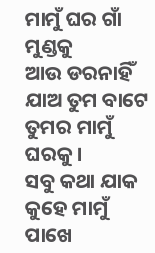ମାମୁଁ ଘର ଗାଁ ମୁଣ୍ଡକୁ
ଆଉ ଡରନାହିଁ ଯାଅ ତୁମ ବାଟେ
ତୁମର ମାମୁଁ ଘରକୁ ।
ସବୁ କଥା ଯାକ କୁହେ ମାମୁଁ ପାଖେ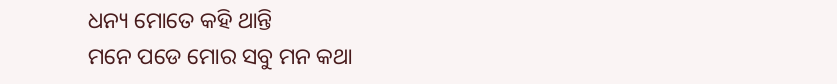ଧନ୍ୟ ମୋତେ କହି ଥାନ୍ତି
ମନେ ପଡେ ମୋର ସବୁ ମନ କଥା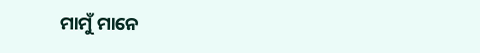ମାମୁଁ ମାନେ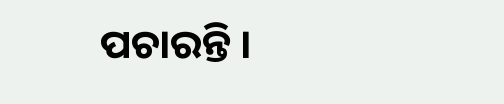ପଚାରନ୍ତି ।